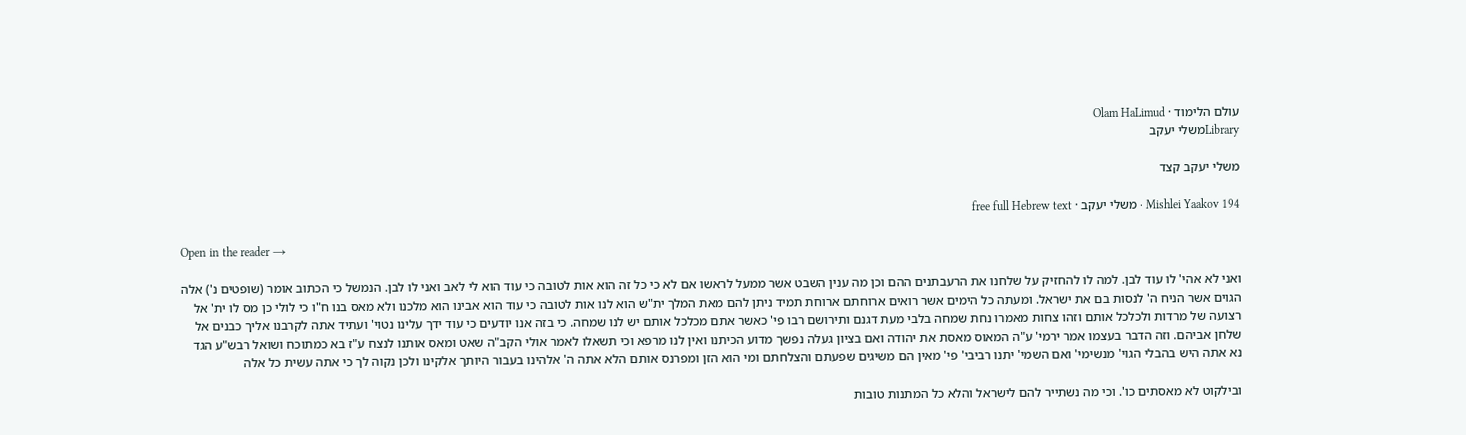עולם הלימוד · Olam HaLimud
Libraryמשלי יעקב

משלי יעקב קצד

Mishlei Yaakov 194 · משלי יעקב · free full Hebrew text

Open in the reader →

ואני לא אהי' לו עוד לבן. למה לו להחזיק על שלחנו את הרעבתנים ההם וכן מה ענין השבט אשר ממעל לראשו אם לא כי כל זה הוא אות לטובה כי עוד הוא לי לאב ואני לו לבן. הנמשל כי הכתוב אומר (שופטים נ') אלה הגוים אשר הניח ה' לנסות בם את ישראל. ומעתה כל הימים אשר רואים ארוחתם ארוחת תמיד ניתן להם מאת המלך ית"ש הוא לנו אות לטובה כי עוד הוא אבינו הוא מלכנו ולא מאס בנו ח"ו כי לולי כן מס לו ית' אל רצועה של מרדות ולכלכל אותם וזהו צחות מאמרו נחת שמחה בלבי מעת דגנם ותירושם רבו פי' כאשר אתם מכלכל אותם יש לנו שמחה. כי בזה אנו יודעים כי עוד ידך עלינו נטוי' ועתיד אתה לקרבנו אליך כבנים אל שלחן אביהם. וזה הדבר בעצמו אמר ירמי' ע"ה המאוס מאסת את יהודה ואם בציון געלה נפשך מדוע הכיתנו ואין לנו מרפא וכי תשאלו לאמר אולי הקב"ה שאט ומאס אותנו לנצח ע"ז בא כמתוכח ושואל רבש"ע הגד נא אתה היש בהבלי הגוי' מנשימי' ואם השמי' יתנו רביבי' פי' מאין הם משיגים שפעתם והצלחתם ומי הוא הזן ומפרנס אותם הלא אתה ה' אלהינו בעבור היותך אלקינו ולכן נקוה לך כי אתה עשית כל אלה

ובילקוט לא מאסתים כו'. וכי מה נשתייר להם לישראל והלא כל המתנות טובות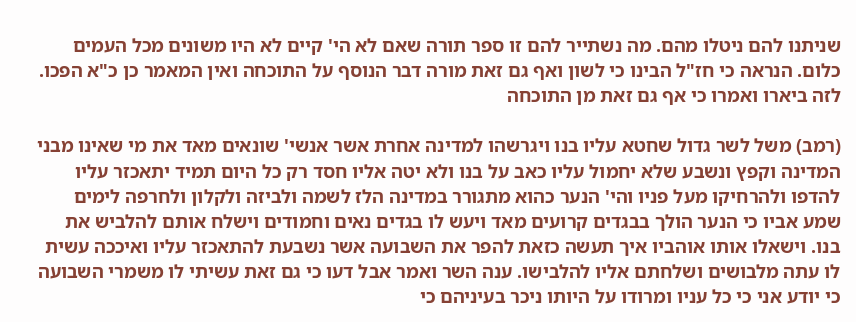שניתנו להם ניטלו מהם. מה נשתייר להם זו ספר תורה שאם לא הי' קיים לא היו משונים מכל העמים כלום. הנראה כי חז"ל הבינו כי לשון ואף גם זאת מורה דבר הנוסף על התוכחה ואין המאמר כן כ"א הפכו. לזה ביארו ואמרו כי אף גם זאת מן התוכחה

(רמב) משל לשר גדול שחטא עליו בנו ויגרשהו למדינה אחרת אשר אנשי' שונאים מאד את מי שאינו מבני המדינה וקפץ ונשבע שלא יחמול עליו כאב על בנו ולא יטה אליו חסד רק כל היום תמיד יתאכזר עליו להדפו ולהרחיקו מעל פניו והי' הנער כהוא מתגורר במדינה הלז לשמה ולביזה ולקלון ולחרפה לימים שמע אביו כי הנער הולך בבגדים קרועים מאד ויעש לו בגדים נאים וחמודים וישלח אותם להלביש את בנו. וישאלו אותו אוהביו איך תעשה כזאת להפר את השבועה אשר נשבעת להתאכזר עליו ואיככה עשית לו עתה מלבושים ושלחתם אליו להלבישו. ענה השר ואמר אבל דעו כי גם זאת עשיתי לו משמרי השבועה כי יודע אני כי כל עניו ומרודו על היותו ניכר בעיניהם כי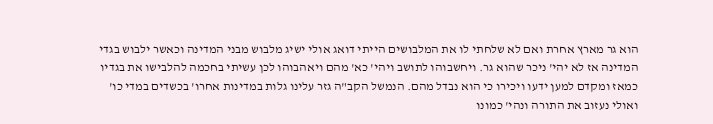הוא גר מארץ אחרת ואם לא שלחתי לו את המלבושים הייתי דואג אולי ישיג מלבוש מבני המדינה וכאשר ילבוש בגדי המדינה אז לא יהי' ניכר שהוא גר. ויחשבוהו לתושב ויהי' כא' מהם ויאהבוהו לכן עשיתי בחכמה להלבישו את בגדיו כמאז ומקדם למען ידעו ויכירו כי הוא נבדל מהם. הנמשל הקב"ה גזר עלינו גלות במדינות אחרו' בכשדים במדי כו' ואולי נעזוב את התורה ונהי' כמונו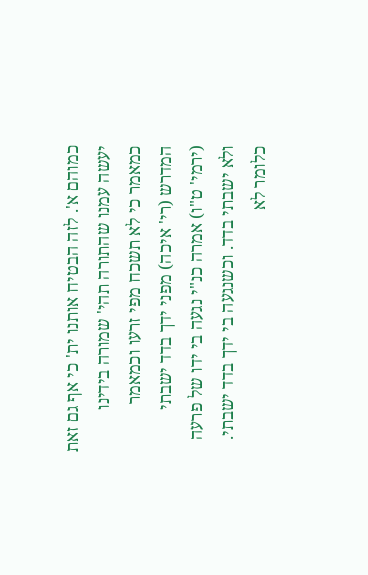כמוהם א'. לזה הבטיח אותנו ית' כי אף גם זאת יעשה עמנו שהתורה תהי' שמורה בידינו כמאמר כי לא תשכח מפי זרעו וכמאמר המדרש (רי' איכה) מפני ידך בדד ישבתי (ירמי' ט"ו) אמרה כנ"י נגעה בי ידו של פרעה ולא ישבתי בדד. וכשנגעה בי ידך בדד ישבתי. כלומר לא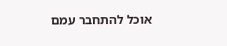אוכל להתחבר עמם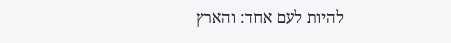להיות לעם אחד: והארץ